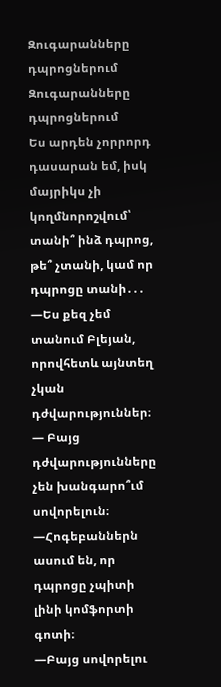Զուգարանները դպրոցներում
Զուգարանները դպրոցներում
Ես արդեն չորրորդ դասարան եմ, իսկ մայրիկս չի կողմնորոշվում՝ տանի՞ ինձ դպրոց, թե՞ չտանի, կամ որ դպրոցը տանի․․․
—Ես քեզ չեմ տանում Բլեյան, որովհետև այնտեղ չկան դժվարություններ։
— Բայց դժվարությունները չեն խանգարո՞ւմ սովորելուն։
—Հոգեբաններն ասում են, որ դպրոցը չպիտի լինի կոմֆորտի գոտի։
—Բայց սովորելու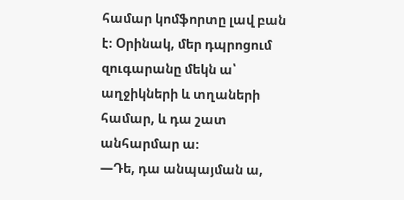համար կոմֆորտը լավ բան է։ Օրինակ, մեր դպրոցում զուգարանը մեկն ա՝ աղջիկների և տղաների համար, և դա շատ անհարմար ա։
—Դե, դա անպայման ա,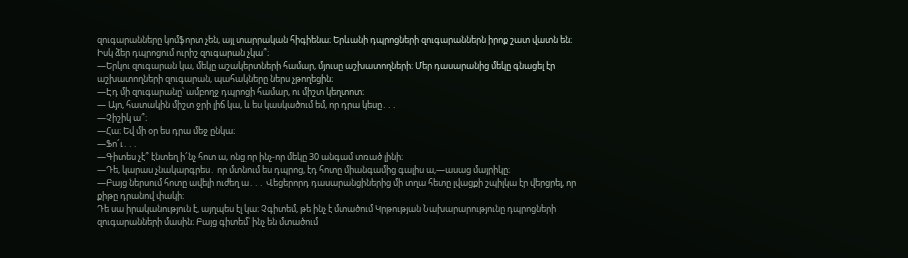զուգարանները կոմֆորտ չեն, այլ տարրական հիգիենա։ Երևանի դպրոցների զուգարաններն իրոք շատ վատն են։ Իսկ ձեր դպրոցում ուրիշ զուգարան չկա՞։
—Երկու զուգարան կա, մեկը աշակերտների համար, մյուսը աշխատողների։ Մեր դասարանից մեկը գնացել էր աշխատողների զուգարան, պահակները ներս չթողեցին։
—Էդ մի զուգարանը՝ ամբողջ դպրոցի համար, ու միշտ կեղտոտ։
— Այո, հատակին միշտ ջրի լիճ կա, և ես կասկածում եմ, որ դրա կեսը․․․
—Չիշիկ ա՞։
—Հա։ Եվ մի օր ես դրա մեջ ընկա։
—Ֆո՜ւ․․․
—Գիտես չէ՞ էնտեղ ի՜նչ հոտ ա, ոնց որ ինչ-որ մեկը 30 անգամ տռած լինի։
—Դե, կարաս չնակարգրես․ որ մտնում ես դպրոց, էդ հոտը միանգամից գալիս ա,—ասաց մայրիկը։
—Բայց ներսում հոտը ավելի ուժեղ ա․․․ Վեցերորդ դասարանցիներից մի տղա հետը լվացքի շպիլկա էր վերցրել, որ քիթը դրանով փակի։
Դե սա իրականություն է, այղպես էլ կա։ Չգիտեմ, թե ինչ է մտածում Կրթության Նախարարությունը դպրոցների զուգարանների մասին։ Բայց գիտեմ՝ ինչ են մտածում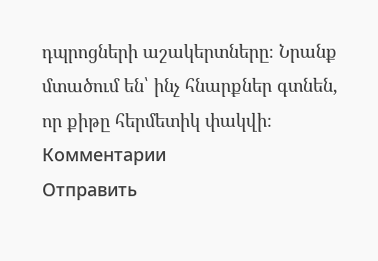դպրոցների աշակերտները։ Նրանք մտածում են՝ ինչ հնարքներ գտնեն, որ քիթը հերմետիկ փակվի։
Комментарии
Отправить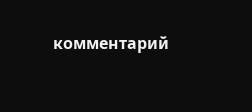комментарий